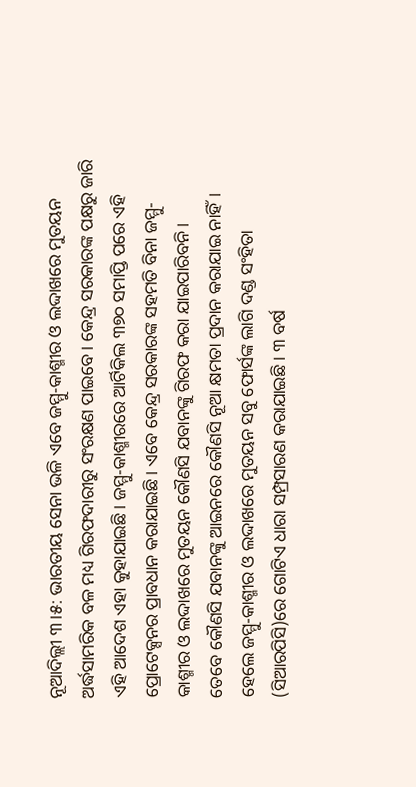ନୂଆଦିଲ୍ଲୀ ୩।୫: ଭାରତୀୟ ସେନା ଭଳି ଏବେ ଜମ୍ମୁ-କାଶ୍ମୀର ଓ ଲଦ୍ଦାଖରେ ମୁତୟନ ଅର୍ଦ୍ଧସାମରିକ ବଳ ମଧ୍ୟ ଗିରଫଦାରୀରୁ ସଂରକ୍ଷଣ ପାଇବେ। କେନ୍ଦ୍ର ସରକାରଙ୍କ ପକ୍ଷରୁ ଜାରି ଏହି ଆଦେଶ ଏହା କୁହାଯାଇଛି। ଜମ୍ମୁ-କାଶ୍ମୀରରେ ଆର୍ଟିକିଲ ୩୭୦ ସମାପ୍ତି ପରେ ଏହି ପ୍ରୋଟେକ୍ସନର ପ୍ରାବଧାନ କରାଯାଇଛି। ଏବେ କେନ୍ଦ୍ର ସରକାରଙ୍କ ସହମତି ବିନା ଜମ୍ମୁ-କାଶ୍ମୀର ଓ ଲଦ୍ଦାଖରେ ମୁତୟନ କୌଣସି ଯବାନଙ୍କୁ ଗିରଫ କରା ଯାଇପାରିବନି।
ତେବେ କୌଣସି ଯବାନଙ୍କୁ ଆଇନରେ କୌଣସି ନୂଆ କ୍ଷମତା ପ୍ରଦାନ କରାଯାଇ ନାହିଁ। ହେଲେ ଜମ୍ମୁ-କାଶ୍ମୀର ଓ ଲଦ୍ଦାଖରେ ମୁତୟନ ସବୁ ଫୋର୍ସଙ୍କ ଲାଗି ଦଣ୍ଡ ସଂହିତା (ସିଆରପିସି)ରେ ଗୋଟିଏ ଧାରା ସମ୍ପ୍ରସାରଣ କରାଯାଇଛି। ୩ ବର୍ଷ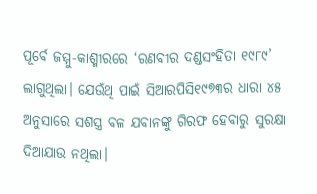ପୂର୍ବେ ଜମ୍ମୁ-କାଶ୍ମୀରରେ ‘ରଣବୀର ଦଣ୍ଡସଂହିତା ୧୯୮୯’ ଲାଗୁଥିଲା। ଯେଉଁଥି ପାଇଁ ସିଆରପିସି୧୯୭୩ର ଧାରା ୪୫ ଅନୁସାରେ ସଶସ୍ତ୍ର ବଳ ଯବାନଙ୍କୁ ଗିରଫ ହେବାରୁ ସୁରକ୍ଷା ଦିଆଯାଉ ନଥିଲା।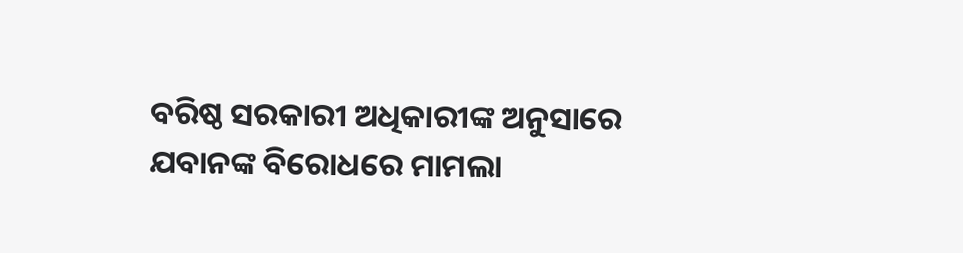ବରିଷ୍ଠ ସରକାରୀ ଅଧିକାରୀଙ୍କ ଅନୁସାରେ ଯବାନଙ୍କ ବିରୋଧରେ ମାମଲା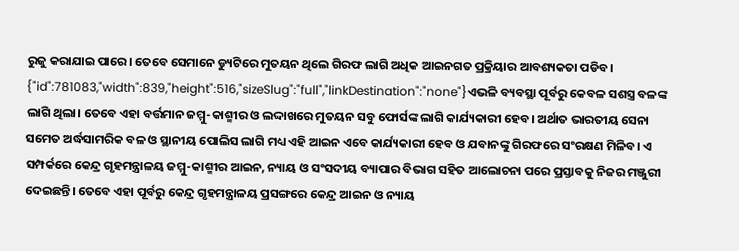ରୁଜୁ କରାଯାଇ ପାରେ। ତେବେ ସେମାନେ ଡ୍ୟୁଟିରେ ମୁତୟନ ଥିଲେ ଗିରଫ ଲାଗି ଅଧିକ ଆଇନଗତ ପ୍ରକ୍ରିୟାର ଆବଶ୍ୟକତା ପଡିବ।
{"id":781083,"width":839,"height":516,"sizeSlug":"full","linkDestination":"none"}ଏଭଳି ବ୍ୟବସ୍ଥା ପୂର୍ବରୁ କେବଳ ସଶସ୍ତ୍ର ବଳଙ୍କ ଲାଗି ଥିଲା। ତେବେ ଏହା ବର୍ତ୍ତମାନ ଜମ୍ମୁ-କାଶ୍ମୀର ଓ ଲଦ୍ଦାଖରେ ମୁତୟନ ସବୁ ଫୋର୍ସଙ୍କ ଲାଗି କାର୍ଯ୍ୟକାରୀ ହେବ। ଅର୍ଥାତ ଭାରତୀୟ ସେନା ସମେତ ଅର୍ଦ୍ଧସାମରିକ ବଳ ଓ ସ୍ଥାନୀୟ ପୋଲିସ ଲାଗି ମଧ୍ୟ ଏହି ଆଇନ ଏବେ କାର୍ଯ୍ୟକାରୀ ହେବ ଓ ଯବାନଙ୍କୁ ଗିରଫରେ ସଂରକ୍ଷଣ ମିଳିବ। ଏ ସମ୍ପର୍କରେ କେନ୍ଦ୍ର ଗୃହମନ୍ତ୍ରାଳୟ ଜମ୍ମୁ-କାଶ୍ମୀର ଆଇନ, ନ୍ୟାୟ ଓ ସଂସଦୀୟ ବ୍ୟାପାର ବିଭାଗ ସହିତ ଆଲୋଚନା ପରେ ପ୍ରସ୍ତାବକୁ ନିଜର ମଞ୍ଜୁରୀ ଦେଇଛନ୍ତି। ତେବେ ଏହା ପୂର୍ବରୁ କେନ୍ଦ୍ର ଗୃହମନ୍ତ୍ରାଳୟ ପ୍ରସଙ୍ଗରେ କେନ୍ଦ୍ର ଆଇନ ଓ ନ୍ୟାୟ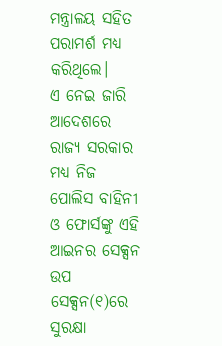ମନ୍ତ୍ରାଳୟ ସହିତ ପରାମର୍ଶ ମଧ୍ୟ କରିଥିଲେ।
ଏ ନେଇ ଜାରି ଆଦେଶରେ ରାଜ୍ୟ ସରକାର ମଧ୍ୟ ନିଜ ପୋଲିସ ବାହିନୀ ଓ ଫୋର୍ସଙ୍କୁ ଏହି ଆଇନର ସେକ୍ସନ ଉପ ସେକ୍ସନ(୧)ରେ ସୁରକ୍ଷା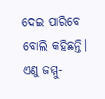ଦେଇ ପାରିବେ ବୋଲି କହିଛନ୍ତି। ଏଣୁ ଜମ୍ମୁ-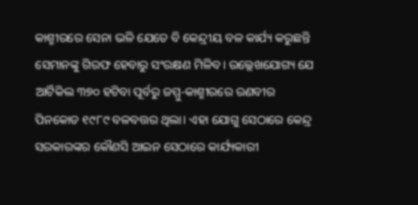କାଶ୍ମୀରରେ ସେନା ଭଳି ଯେତେ ବି କେନ୍ଦ୍ରୀୟ ବଳ କାର୍ଯ୍ୟ କରୁଛନ୍ତି ସେମାନଙ୍କୁ ଗିରଫ ହେବାରୁ ସଂରକ୍ଷଣ ମିଳିବ। ଉଲ୍ଲେଖଯୋଗ୍ୟ ଯେ ଆର୍ଟିକିଲ ୩୭୦ ହଟିବା ପୂର୍ବରୁ ଜମ୍ମୁ-କାଶ୍ମୀରରେ ରଣବୀର ପିନକୋଡ ୧୯୮୯ ବଳବତ୍ତର ଥିଲା। ଏହା ଯୋଗୁ ସେଠାରେ କେନ୍ଦ୍ର ସରକାରଙ୍କର କୌଣସି ଆଇନ ସେଠାରେ କାର୍ଯ୍ୟକାରୀ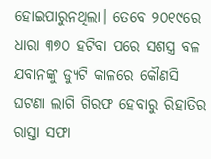ହୋଇପାରୁନଥିଲା। ତେବେ ୨୦୧୯ରେ ଧାରା ୩୭୦ ହଟିବା ପରେ ସଶସ୍ତ୍ର ବଳ ଯବାନଙ୍କୁ ଡ୍ୟୁଟି କାଳରେ କୌଣସି ଘଟଣା ଲାଗି ଗିରଫ ହେବାରୁ ରିହାତିର ରାସ୍ତା ସଫା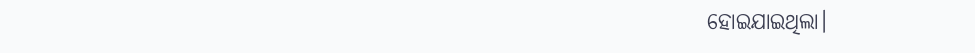ହୋଇଯାଇଥିଲା।